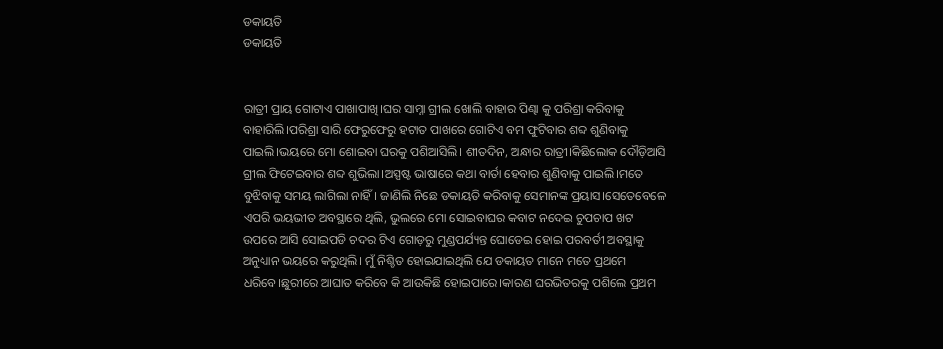ଡକାୟତି
ଡକାୟତି


ରାତ୍ରୀ ପ୍ରାୟ ଗୋଟାଏ ପାଖାପାଖି।ଘର ସାମ୍ନା ଗ୍ରୀଲ ଖୋଲି ବାହାର ପିଣ୍ଢା କୁ ପରିଶ୍ରା କରିବାକୁ ବାହାରିଲି।ପରିଶ୍ରା ସାରି ଫେରୁଫେରୁ ହଟାତ ପାଖରେ ଗୋଟିଏ ବମ ଫୁଟିବାର ଶବ୍ଦ ଶୁଣିବାକୁ ପାଇଲି।ଭୟରେ ମୋ ଶୋଇବା ଘରକୁ ପଶିଆସିଲି। ଶୀତଦିନ, ଅନ୍ଧାର ରାତ୍ରୀ।କିଛିଲୋକ ଦୌଡ଼ିଆସି ଗ୍ରୀଲ ଫିଟେଇବାର ଶବ୍ଦ ଶୁଭିଲା।ଅସ୍ପଷ୍ଟ ଭାଷାରେ କଥା ବାର୍ତା ହେବାର ଶୁଣିବାକୁ ପାଇଲି।ମତେ ବୁଝିବାକୁ ସମୟ ଲାଗିଲା ନାହିଁ। ଜାଣିଲି ନିଛେ ଡକାୟତି କରିବାକୁ ସେମାନଙ୍କ ପ୍ରୟାସ।ସେତେବେଳେ ଏପରି ଭୟଭୀତ ଅବସ୍ଥାରେ ଥିଲି, ଭୁଲରେ ମୋ ସୋଇବାଘର କବାଟ ନଦେଇ ଚୁପଚାପ ଖଟ ଉପରେ ଆସି ସୋଇପଡି ଚଦର ଟିଏ ଗୋଡ଼ରୁ ମୁଣ୍ଡପର୍ଯ୍ୟନ୍ତ ଘୋଡେଇ ହୋଇ ପରବର୍ତୀ ଅବସ୍ଥାକୁ ଅନୁଧ୍ୟାନ ଭୟରେ କରୁଥିଲି। ମୁଁ ନିଶ୍ଚିତ ହୋଇଯାଇଥିଲି ଯେ ଡକାୟତ ମାନେ ମତେ ପ୍ରଥମେ ଧରିବେ।ଛୁରୀରେ ଆଘାତ କରିବେ କି ଆଉକିଛି ହୋଇପାରେ।କାରଣ ଘରଭିତରକୁ ପଶିଲେ ପ୍ରଥମ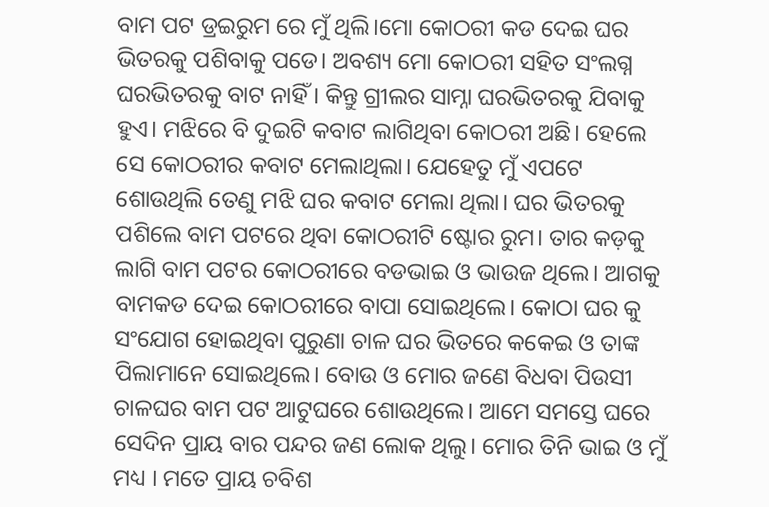ବାମ ପଟ ଡ୍ରଇରୁମ ରେ ମୁଁ ଥିଲି।ମୋ କୋଠରୀ କଡ ଦେଇ ଘର ଭିତରକୁ ପଶିବାକୁ ପଡେ। ଅବଶ୍ୟ ମୋ କୋଠରୀ ସହିତ ସଂଲଗ୍ନ ଘରଭିତରକୁ ବାଟ ନାହିଁ। କିନ୍ତୁ ଗ୍ରୀଲର ସାମ୍ନା ଘରଭିତରକୁ ଯିବାକୁ ହୁଏ। ମଝିରେ ବି ଦୁଇଟି କବାଟ ଲାଗିଥିବା କୋଠରୀ ଅଛି। ହେଲେ ସେ କୋଠରୀର କବାଟ ମେଲାଥିଲା। ଯେହେତୁ ମୁଁ ଏପଟେ ଶୋଉଥିଲି ତେଣୁ ମଝି ଘର କବାଟ ମେଲା ଥିଲା। ଘର ଭିତରକୁ ପଶିଲେ ବାମ ପଟରେ ଥିବା କୋଠରୀଟି ଷ୍ଟୋର ରୁମ। ତାର କଡ଼କୁ ଲାଗି ବାମ ପଟର କୋଠରୀରେ ବଡଭାଇ ଓ ଭାଉଜ ଥିଲେ। ଆଗକୁ ବାମକଡ ଦେଇ କୋଠରୀରେ ବାପା ସୋଇଥିଲେ। କୋଠା ଘର କୁ ସଂଯୋଗ ହୋଇଥିବା ପୁରୁଣା ଚାଳ ଘର ଭିତରେ କକେଇ ଓ ତାଙ୍କ ପିଲାମାନେ ସୋଇଥିଲେ। ବୋଉ ଓ ମୋର ଜଣେ ବିଧବା ପିଉସୀ ଚାଳଘର ବାମ ପଟ ଆଟୁଘରେ ଶୋଉଥିଲେ। ଆମେ ସମସ୍ତେ ଘରେ ସେଦିନ ପ୍ରାୟ ବାର ପନ୍ଦର ଜଣ ଲୋକ ଥିଲୁ। ମୋର ତିନି ଭାଇ ଓ ମୁଁ ମଧ୍ୟ । ମତେ ପ୍ରାୟ ଚବିଶ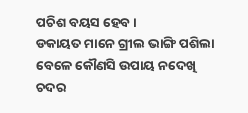ପଚିଶ ବୟସ ହେବ ।
ଡକାୟତ ମାନେ ଗ୍ରୀଲ ଭାଙ୍ଗି ପଶିଲା ବେଳେ କୌଣସି ଉପାୟ ନଦେଖି ଚଦର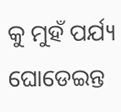କୁ ମୁହଁ ପର୍ଯ୍ୟ ଘୋଡେଇନ୍ତ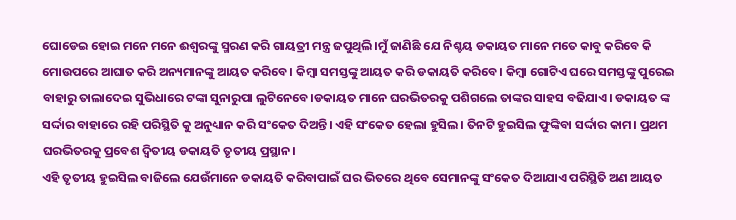ଘୋଡେଇ ହୋଇ ମନେ ମନେ ଈଶ୍ୱରଙ୍କୁ ସ୍ମରଣ କରି ଗାୟତ୍ରୀ ମନ୍ତ୍ର ଜପୁଥିଲି।ମୁଁ ଜାଣିଛି ଯେ ନିଶ୍ଚୟ ଡକାୟତ ମାନେ ମତେ କାବୁ କରିବେ କି ମୋଉପରେ ଆଘାତ କରି ଅନ୍ୟମାନଙ୍କୁ ଆୟତ କରିବେ। କିମ୍ବା ସମସ୍ତଙ୍କୁ ଆୟତ କରି ଡକାୟତି କରିବେ। କିମ୍ବା ଗୋଟିଏ ଘରେ ସମସ୍ତଙ୍କୁ ପୁରେଇ ବାହାରୁ ତାଲାଦେଇ ସୁଭିଧାରେ ଟଙ୍କା ସୁନାରୁପା ଲୁଟିନେବେ।ଡକାୟତ ମାନେ ଘରଭିତରକୁ ପଶିଗଲେ ତାଙ୍କର ସାହସ ବଢିଯାଏ। ଡକାୟତ ଙ୍କ ସର୍ଦ୍ଦାର ବାହାରେ ରହି ପରିସ୍ଥିତି କୁ ଅନୁଧ୍ୟାନ କରି ସଂକେତ ଦିଅନ୍ତି। ଏହି ସଂକେତ ହେଲା ହୁସିଲ। ତିନଟି ହୁଇସିଲ ଫୁଙ୍କିବା ସର୍ଦ୍ଦାର କାମ। ପ୍ରଥମ ଘରଭିତରକୁ ପ୍ରବେଶ ଦ୍ଵିତୀୟ ଡକାୟତି ତୃତୀୟ ପ୍ରସ୍ଥାନ।
ଏହି ତୃତୀୟ ହୁଇସିଲ ବାଜିଲେ ଯେଉଁମାନେ ଡକାୟତି କରିବାପାଇଁ ଘର ଭିତରେ ଥିବେ ସେମାନଙ୍କୁ ସଂକେତ ଦିଆଯାଏ ପରିସ୍ଥିତି ଅଣ ଆୟତ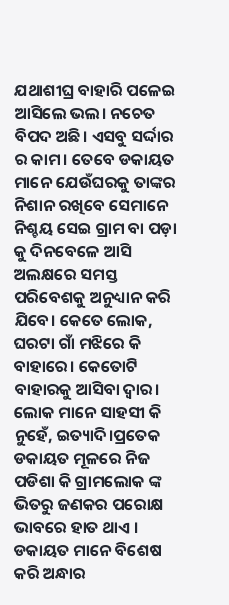ଯଥାଶୀଘ୍ର ବାହାରି ପଳେଇ ଆସିଲେ ଭଲ। ନଚେତ ବିପଦ ଅଛି। ଏସବୁ ସର୍ଦ୍ଦାର ର କାମ। ତେବେ ଡକାୟତ ମାନେ ଯେଉଁଘରକୁ ତାଙ୍କର ନିଶାନ ରଖିବେ ସେମାନେ ନିଶ୍ଚୟ ସେଇ ଗ୍ରାମ ବା ପଡ଼ା କୁ ଦିନବେଳେ ଆସି ଅଲକ୍ଷରେ ସମସ୍ତ ପରିବେଶକୁ ଅନୁଧ୍ୟାନ କରି ଯିବେ। କେତେ ଲୋକ, ଘରଟା ଗାଁ ମଝିରେ କି ବାହାରେ। କେତୋଟି ବାହାରକୁ ଆସିବା ଦ୍ୱାର। ଲୋକ ମାନେ ସାହସୀ କି ନୁହେଁ, ଇତ୍ୟାଦି।ପ୍ରତେକ ଡକାୟତ ମୂଳରେ ନିଜ ପଡିଶା କି ଗ୍ରାମଲୋକ ଙ୍କ ଭିତରୁ ଜଣକର ପରୋକ୍ଷ ଭାବରେ ହାତ ଥାଏ । ଡକାୟତ ମାନେ ବିଶେଷ କରି ଅନ୍ଧାର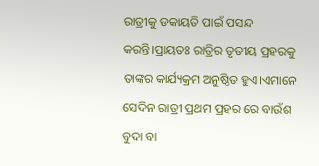ରାତ୍ରୀକୁ ଡକାୟତି ପାଇଁ ପସନ୍ଦ କରନ୍ତି।ପ୍ରାୟତଃ ରାତ୍ରିର ତୃତୀୟ ପ୍ରହରକୁ ତାଙ୍କର କାର୍ଯ୍ୟକ୍ରମ ଅନୁଷ୍ଠିତ ହୁଏ।ଏମାନେ ସେଦିନ ରାତ୍ରୀ ପ୍ରଥମ ପ୍ରହର ରେ ବାଉଁଶ ବୁଦା ବା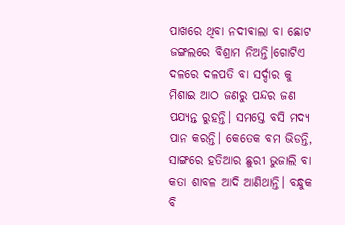ପାଖରେ ଥିବା ନଦୀଵାଲା ବା ଛୋଟ ଜଙ୍ଗଲରେ ବିଶ୍ରାମ ନିଅନ୍ତି।ଗୋଟିଏ ଦଳରେ ଦଳପତି ବା ସର୍ଦ୍ଦାର କୁ ମିଶାଇ ଆଠ ଜଣରୁ ପନ୍ଦର ଜଣ ପଯ୍ୟନ୍ତ ରୁହନ୍ତି। ସମସ୍ତେ ବସି ମଦ୍ୟ ପାନ କରନ୍ତି। କେତେକ ବମ ଭିଡନ୍ତି, ସାଙ୍ଗରେ ହତିଆର ଛୁରୀ ଭୁଜାଲି ବା କତା ଶାବଳ ଆଦି ଆଣିଥାନ୍ତି। ବନ୍ଧୁକ ବି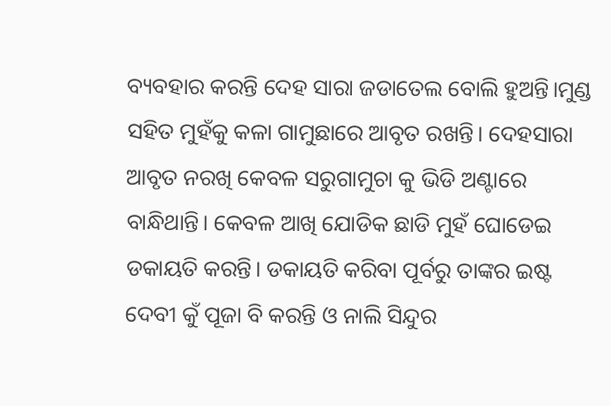ବ୍ୟବହାର କରନ୍ତି ଦେହ ସାରା ଜଡାତେଲ ବୋଲି ହୁଅନ୍ତି।ମୁଣ୍ଡ ସହିତ ମୁହଁକୁ କଳା ଗାମୁଛାରେ ଆବୃତ ରଖନ୍ତି। ଦେହସାରା ଆବୃତ ନରଖି କେବଳ ସରୁଗାମୁଚା କୁ ଭିଡି ଅଣ୍ଟାରେ ବାନ୍ଧିଥାନ୍ତି। କେବଳ ଆଖି ଯୋଡିକ ଛାଡି ମୁହଁ ଘୋଡେଇ ଡକାୟତି କରନ୍ତି। ଡକାୟତି କରିବା ପୂର୍ବରୁ ତାଙ୍କର ଇଷ୍ଟ ଦେବୀ କୁଁ ପୂଜା ବି କରନ୍ତି ଓ ନାଲି ସିନ୍ଦୁର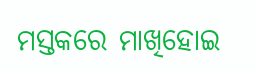ମସ୍ତକରେ ମାଖିହୋଇ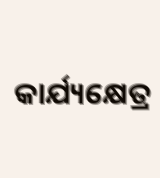କାର୍ଯ୍ୟକ୍ଷେତ୍ର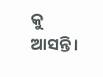କୁ ଆସନ୍ତି।